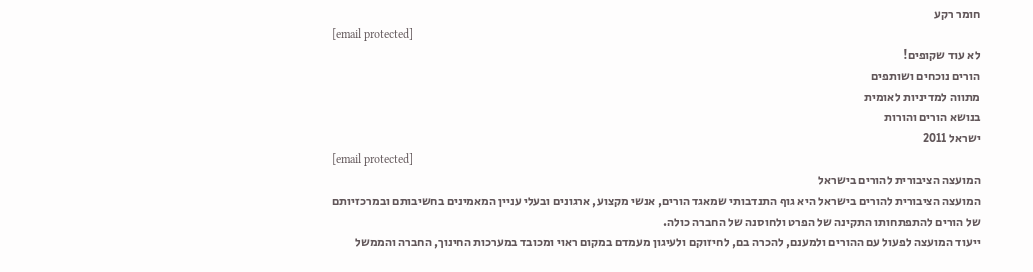חומר רקע
[email protected]
לא עוד שקופים!
הורים נוכחים ושותפים
מתווה למדיניות לאומית
בנושא הורים והורות
ישראל 2011
[email protected]
המועצה הציבורית להורים בישראל
המועצה הציבורית להורים בישראל היא גוף התנדבותי שמאגד הורים, אנשי מקצוע, ארגונים ובעלי עניין המאמינים בחשיבותם ובמרכזיותם של הורים להתפתחותו התקינה של הפרט ולחוסנה של החברה כולה.
ייעוד המועצה לפעול עם ההורים ולמענם, להכרה בם, לחיזוקם ולעיגון מעמדם במקום ראוי ומכובד במערכות החינוך, החברה והממשל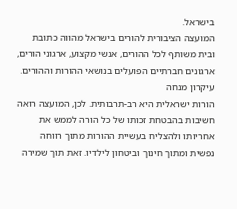בישראל.
המועצה הציבורית להורים בישראל מהווה כתובת ובית משותף לכל ההורים, אנשי מקצוע, ארגוני הורים, ארגונים חברתיים הפועלים בנושאי ההורות וההורים.
עיקרון מנחה
הורות ישראלית היא רב-תרבותית. לכן, המועצה רואה חשיבות בהבטחת זכותו של כל הורה לממש את אחריותו ולהצליח בעשיית ההורות מתוך רווחה נפשית ומתוך חינוך וביטחון לילדיו. זאת תוך שמירה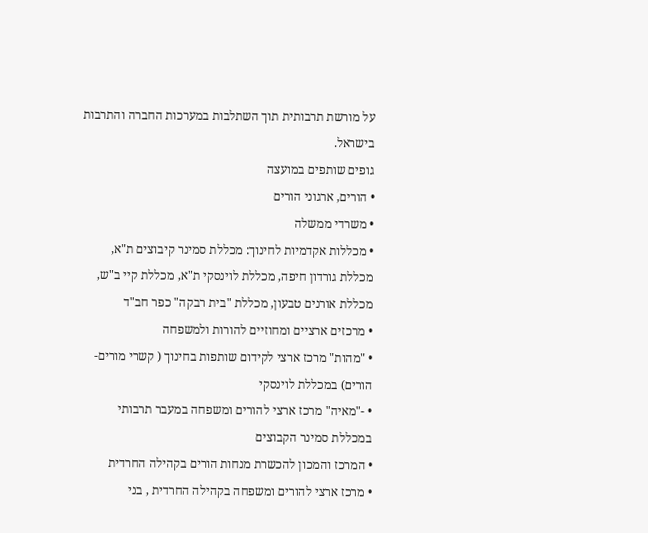על מורשת תרבותית תוך השתלבות במערכות החברה והתרבות בישראל.
גופים שותפים במועצה
• הורים, ארגוני הורים
• משרדי ממשלה
• מכללות אקדמיות לחינוך: מכללת סמינר קיבוצים ת"א, מכללת גורדון חיפה, מכללת לוינסקי ת"א, מכללת קיי ב"ש, מכללת אורנים טבעון, מכללת "בית רבקה" כפר חב"ד
• מרכזים ארציים ומחוזיים להורות ולמשפחה
• "מהות" מרכז ארצי לקידום שותפות בחינוך ( קשרי מורים-הורים) במכללת לוינסקי
• -"מאיה" מרכז ארצי להורים ומשפחה במעבר תרבותי במכללת סמינר הקבוצים
• המרכז והמכון להכשרת מנחות הורים בקהילה החרדית
• מרכז ארצי להורים ומשפחה בקהילה החרדית , בני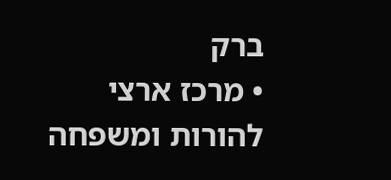ברק
• מרכז ארצי להורות ומשפחה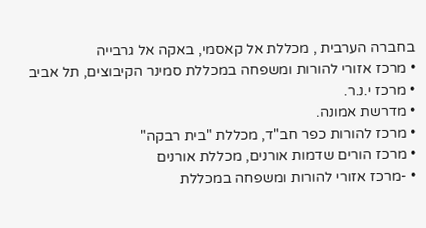בחברה הערבית , מכללת אל קאסמי, באקה אל גרבייה
• מרכז אזורי להורות ומשפחה במכללת סמינר הקיבוצים, תל אביב
• מרכז י.נ.ר.
• מדרשת אמונה.
• מרכז להורות כפר חב"ד, מכללת "בית רבקה"
• מרכז הורים שדמות אורנים, מכללת אורנים
• -מרכז אזורי להורות ומשפחה במכללת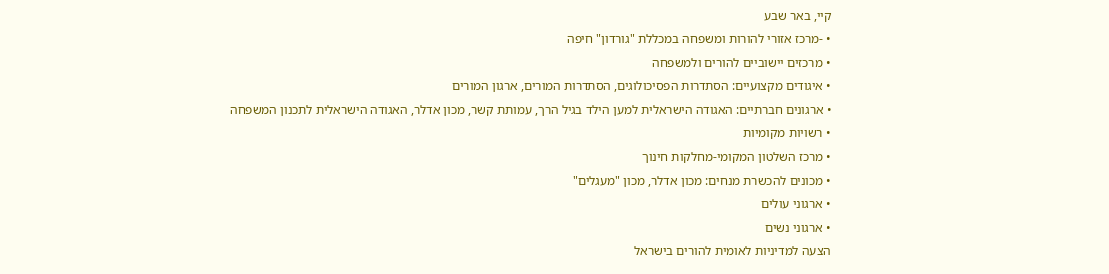קיי, באר שבע
• -מרכז אזורי להורות ומשפחה במכללת "גורדון" חיפה
• מרכזים יישוביים להורים ולמשפחה
• איגודים מקצועיים: הסתדרות הפסיכולוגים, הסתדרות המורים, ארגון המורים
• ארגונים חברתיים: האגודה הישראלית למען הילד בגיל הרך, עמותת קשר, מכון אדלר, האגודה הישראלית לתכנון המשפחה
• רשויות מקומיות
• מרכז השלטון המקומי-מחלקות חינוך
• מכונים להכשרת מנחים: מכון אדלר, מכון "מעגלים"
• ארגוני עולים
• ארגוני נשים
הצעה למדיניות לאומית להורים בישראל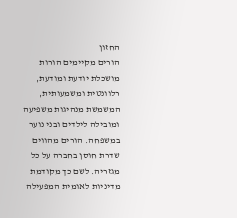החזון
הורים מקיימים הורות מושכלת יודעת ומודעת, רלוונטית ומשמעותית, המשמשת מנהיגות משפיעה ומובילה לילדים ובני נוער במשפחה. הורים מהווים שדרת חוסן בחברה על כל מגזריה. לשם כך מקודמת מדיניות לאומית המפעילה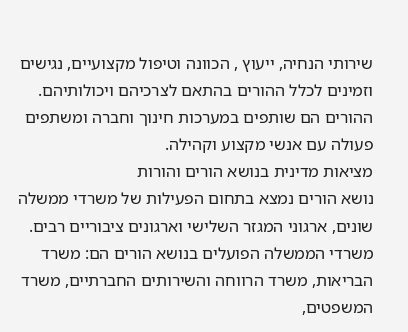שירותי הנחיה, ייעוץ , הכוונה וטיפול מקצועיים, נגישים וזמינים לכלל ההורים בהתאם לצרכיהם ויכולותיהם. ההורים הם שותפים במערכות חינוך וחברה ומשתפים פעולה עם אנשי מקצוע וקהילה.
מציאות מדינית בנושא הורים והורות
נושא הורים נמצא בתחום הפעילות של משרדי ממשלה שונים, ארגוני המגזר השלישי וארגונים ציבוריים רבים.
משרדי הממשלה הפועלים בנושא הורים הם: משרד הבריאות, משרד הרווחה והשירותים החברתיים, משרד המשפטים,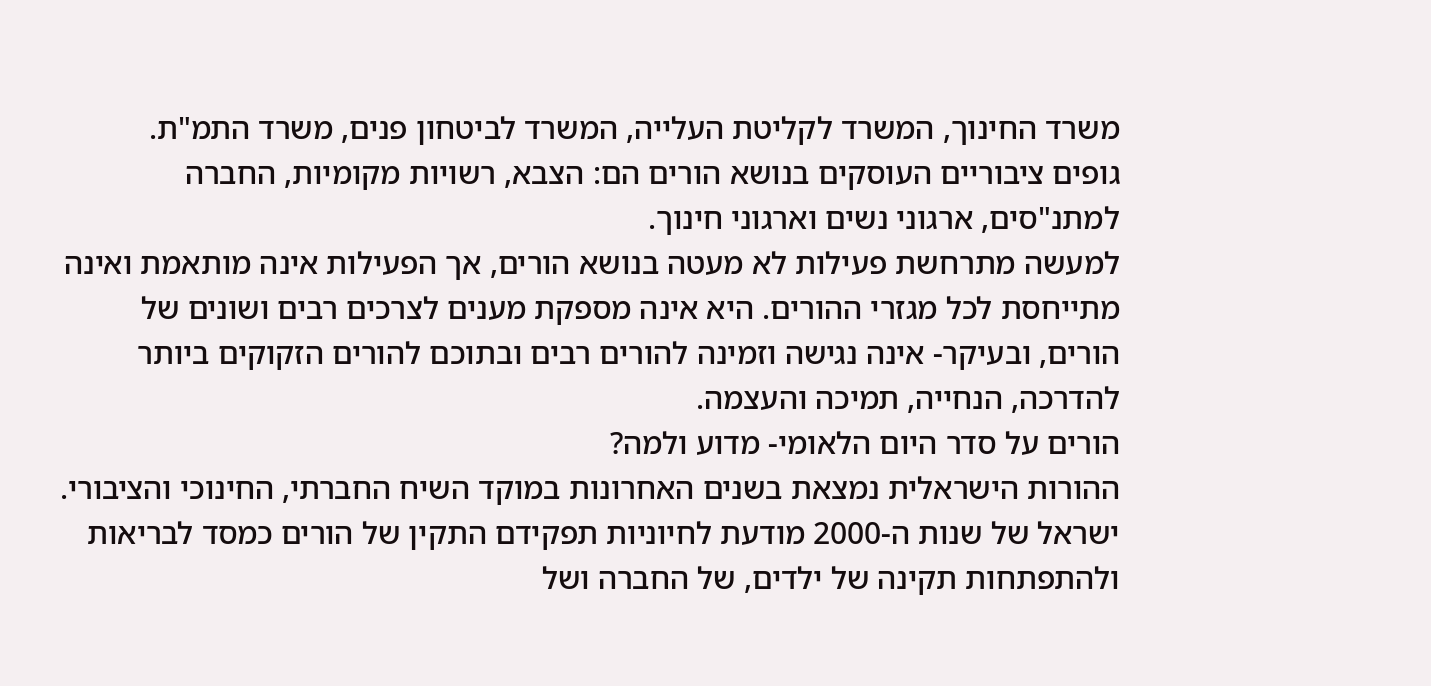משרד החינוך, המשרד לקליטת העלייה, המשרד לביטחון פנים, משרד התמ"ת.
גופים ציבוריים העוסקים בנושא הורים הם: הצבא, רשויות מקומיות, החברה למתנ"סים, ארגוני נשים וארגוני חינוך.
למעשה מתרחשת פעילות לא מעטה בנושא הורים, אך הפעילות אינה מותאמת ואינה מתייחסת לכל מגזרי ההורים. היא אינה מספקת מענים לצרכים רבים ושונים של הורים, ובעיקר- אינה נגישה וזמינה להורים רבים ובתוכם להורים הזקוקים ביותר להדרכה, הנחייה, תמיכה והעצמה.
הורים על סדר היום הלאומי- מדוע ולמה?
ההורות הישראלית נמצאת בשנים האחרונות במוקד השיח החברתי, החינוכי והציבורי. ישראל של שנות ה-2000 מודעת לחיוניות תפקידם התקין של הורים כמסד לבריאות ולהתפתחות תקינה של ילדים, של החברה ושל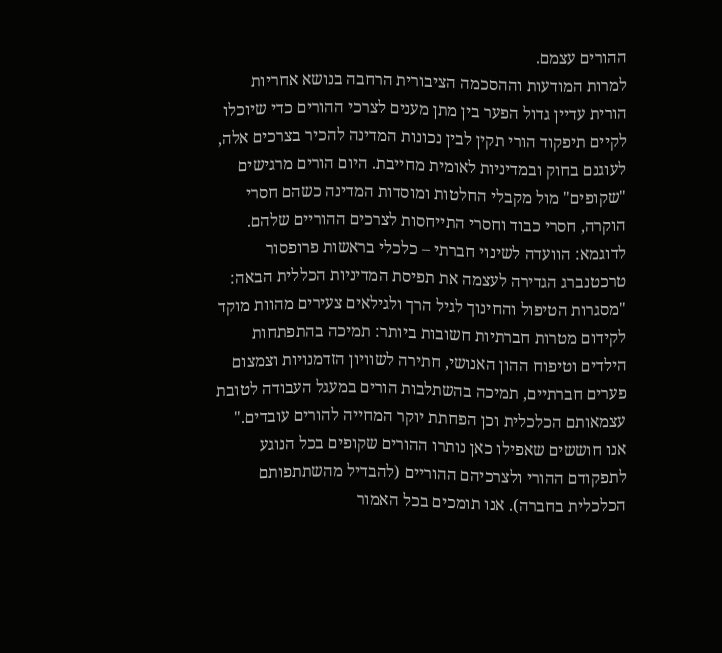ההורים עצמם.
למרות המודעות וההסכמה הציבורית הרחבה בנושא אחריות הורית עדיין גדול הפער בין מתן מענים לצרכי ההורים כדי שיוכלו לקיים תיפקוד הורי תקין לבין נכונות המדינה להכיר בצרכים אלה, לעוגנם בחוק ובמדיניות לאומית מחייבת. היום הורים מרגישים "שקופים" מול מקבלי החלטות ומוסדות המדינה כשהם חסרי הוקרה, חסרי כבוד וחסרי התייחסות לצרכים ההוריים שלהם.
לדוגמא: הוועדה לשינוי חברתי – כלכלי בראשות פרופסור טרכטנברג הגדירה לעצמה את תפיסת המדיניות הכללית הבאה: "מסגרות הטיפול והחינוך לגיל הרך ולגילאים צעירים מהוות מוקד לקידום מטרות חברתיות חשובות ביותר: תמיכה בהתפתחות הילדים וטיפוח ההון האנושי, חתירה לשוויון הזדמנויות וצמצום פערים חברתיים, תמיכה בהשתלבות הורים במעגל העבודה לטובת עצמאותם הכלכלית וכן הפחתת יוקר המחייה להורים עובדים."
אנו חוששים שאפילו כאן נותרו ההורים שקופים בכל הנוגע לתפקודם ההורי ולצרכיהם ההוריים (להבדיל מהשתתפותם הכלכלית בחברה). אנו תומכים בכל האמור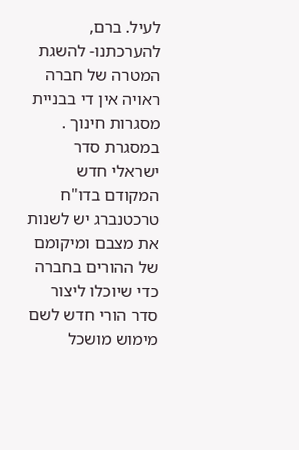לעיל. ברם, להערכתנו- להשגת המטרה של חברה ראויה אין די בבניית מסגרות חינוך . במסגרת סדר ישראלי חדש המקודם בדו"ח טרכטנברג יש לשנות את מצבם ומיקומם של ההורים בחברה כדי שיוכלו ליצור סדר הורי חדש לשם מימוש מושכל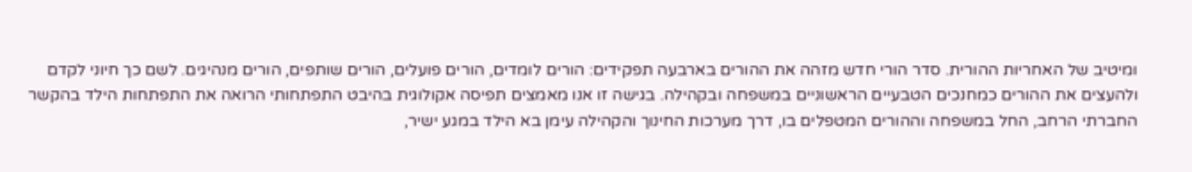ומיטיב של האחריות ההורית. סדר הורי חדש מזהה את ההורים בארבעה תפקידים: הורים לומדים, הורים פועלים, הורים שותפים, הורים מנהיגים. לשם כך חיוני לקדם ולהעצים את ההורים כמחנכים הטבעיים הראשוניים במשפחה ובקהילה. בגישה זו אנו מאמצים תפיסה אקולוגית בהיבט התפתחותי הרואה את התפתחות הילד בהקשר החברתי הרחב, החל במשפחה וההורים המטפלים בו, דרך מערכות החינוך והקהילה עימן בא הילד במגע ישיר,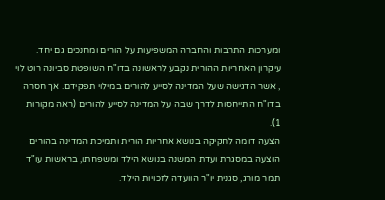ומערכות התרבות והחברה המשפיעות על הורים ומחנכים גם יחד.
עיקרון האחריות ההורית נקבע לראשונה בדו"ח השופטת סביונה רוט לוי , אשר הדגישה שעל המדינה לסייע להורים במילוי תפקידם. אך חסרה בדו"ח התייחסות לדרך שבה על המדינה לסייע להורים (ראה מקורות 1).
הצעה דומה לחקיקה בנושא אחריות הורית ותמיכת המדינה בהורים הוצעה במסגרת ועדת המשנה בנושא הילד ומשפחתו, בראשות עו"ד תמר מורג, סגנית יו"ר הוועדה לזכויות הילד.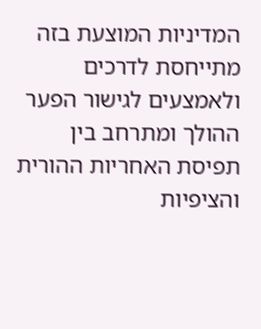המדיניות המוצעת בזה מתייחסת לדרכים ולאמצעים לגישור הפער ההולך ומתרחב בין תפיסת האחריות ההורית והציפיות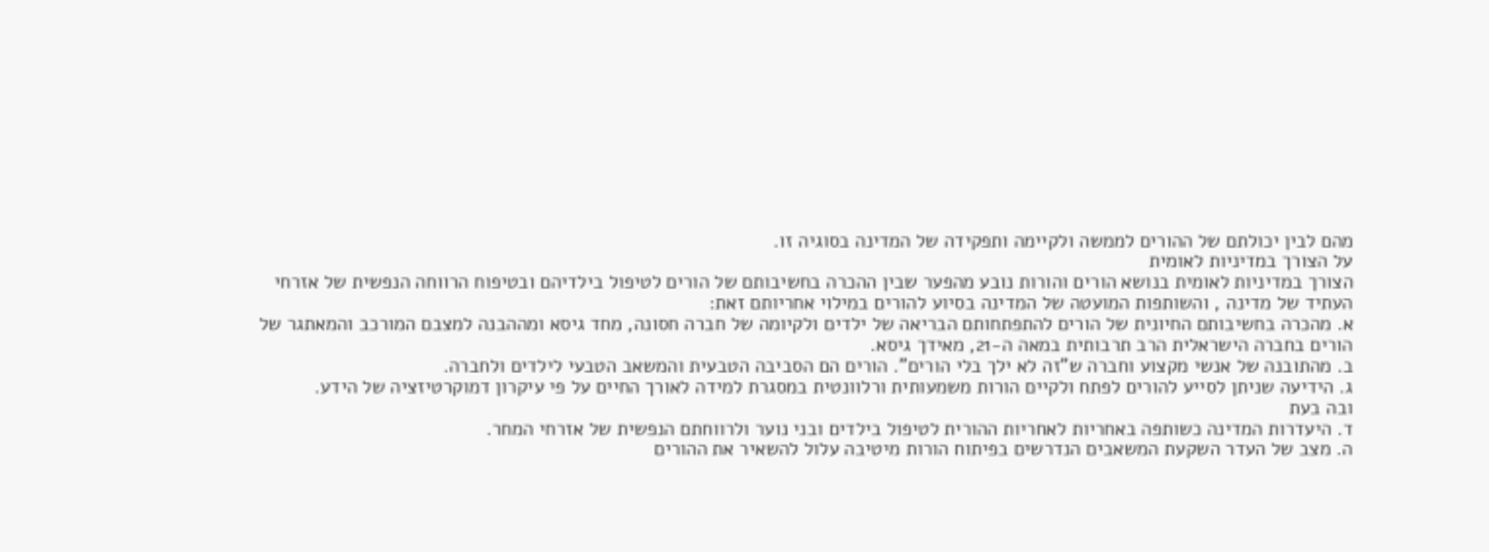מהם לבין יכולתם של ההורים לממשה ולקיימה ותפקידה של המדינה בסוגיה זו.
על הצורך במדיניות לאומית
הצורך במדיניות לאומית בנושא הורים והורות נובע מהפער שבין ההכרה בחשיבותם של הורים לטיפול בילדיהם ובטיפוח הרווחה הנפשית של אזרחי העתיד של מדינה , והשותפות המועטה של המדינה בסיוע להורים במילוי אחריותם זאת:
א. מהכרה בחשיבותם החיונית של הורים להתפתחותם הבריאה של ילדים ולקיומה של חברה חסונה, מחד גיסא ומההבנה למצבם המורכב והמאתגר של הורים בחברה הישראלית הרב תרבותית במאה ה-21, מאידך גיסא.
ב. מהתובנה של אנשי מקצוע וחברה ש"זה לא ילך בלי הורים". הורים הם הסביבה הטבעית והמשאב הטבעי לילדים ולחברה.
ג. הידיעה שניתן לסייע להורים לפתח ולקיים הורות משמעותית ורלוונטית במסגרת למידה לאורך החיים על פי עיקרון דמוקרטיזציה של הידע.
ובה בעת
ד. היעדרות המדינה כשותפה באחריות לאחריות ההורית לטיפול בילדים ובני נוער ולרווחתם הנפשית של אזרחי המחר.
ה. מצב של העדר השקעת המשאבים הנדרשים בפיתוח הורות מיטיבה עלול להשאיר את ההורים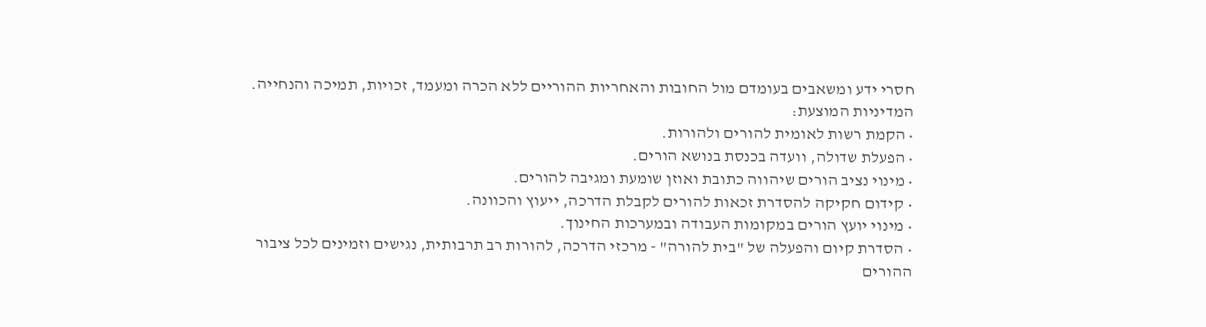חסרי ידע ומשאבים בעומדם מול החובות והאחריות ההוריים ללא הכרה ומעמד, זכויות, תמיכה והנחייה.
המדיניות המוצעת:
• הקמת רשות לאומית להורים ולהורות.
• הפעלת שדולה, וועדה בכנסת בנושא הורים.
• מינוי נציב הורים שיהווה כתובת ואוזן שומעת ומגיבה להורים.
• קידום חקיקה להסדרת זכאות להורים לקבלת הדרכה, ייעוץ והכוונה.
• מינוי יועץ הורים במקומות העבודה ובמערכות החינוך.
• הסדרת קיום והפעלה של "בית להורה" - מרכזי הדרכה, להורות רב תרבותית, נגישים וזמינים לכל ציבור ההורים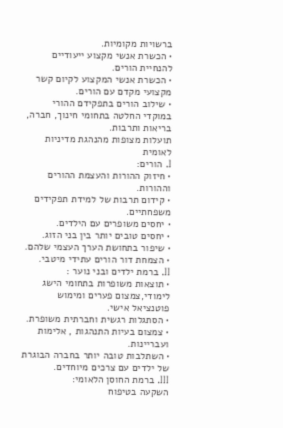ברשויות מקומיות.
• הכשרת אנשי מקצוע ייעודיים להנחיית הורים.
• הכשרת אנשי המקצוע לקיום קשר מקצועי מקדם עם הורים.
• שילוב הורים בתפקידם ההורי במוקדי החלטה בתחומי חינוך, חברה, בריאות ותרבות.
תועלות מצופות מהנהגת מדיניות לאומית
I. הורים:
• חיזוק ההורות והעצמת ההורים וההורות.
• קידום תרבות של למידת תפקידים משפחתיים.
• יחסים משופרים עם הילדים.
• יחסים טובים יותר בין בני הזוג.
• שיפור בתחושת הערך העצמי שלהם.
• הצמחת דור הורים עתידי מיטבי.
II. ברמת ילדים ובני נוער :
• תוצאות משופרות בתחומי הישג לימודי,צמצום פערים ומימוש פוטנציאל אישי.
• הסתגלות רגשית וחברתית משופרת.
• צמצום בעיות התנהגות , אלימות ועבריינות.
• השתלבות טובה יותר בחברה הבוגרת של ילדים עם צרכים מיוחדים.
III. ברמת החוסן הלאומי:
השקעה בטיפוח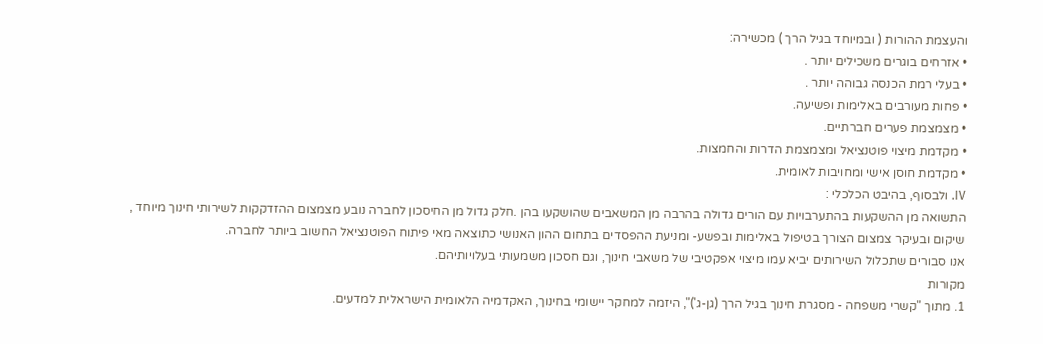והעצמת ההורות ( ובמיוחד בגיל הרך ) מכשירה:
• אזרחים בוגרים משכילים יותר .
• בעלי רמת הכנסה גבוהה יותר .
• פחות מעורבים באלימות ופשיעה.
• מצמצמת פערים חברתיים.
• מקדמת מיצוי פוטנציאל ומצמצמת הדרות והחמצות.
• מקדמת חוסן אישי ומחויבות לאומית.
IV. ולבסוף, בהיבט הכלכלי :
התשואה מן ההשקעות בהתערבויות עם הורים גדולה בהרבה מן המשאבים שהושקעו בהן .חלק גדול מן החיסכון לחברה נובע מצמצום ההזדקקות לשירותי חינוך מיוחד , שיקום ובעיקר צמצום הצורך בטיפול באלימות ובפשע- ומניעת ההפסדים בתחום ההון האנושי כתוצאה מאי פיתוח הפוטנציאל החשוב ביותר לחברה.
אנו סבורים שתכלול השירותים יביא עמו מיצוי אפקטיבי של משאבי חינוך, וגם חסכון משמעותי בעלויותיהם.
מקורות
1. מתוך "קשרי משפחה - מסגרת חינוך בגיל הרך (גן-ג')", היזמה למחקר יישומי בחינוך, האקדמיה הלאומית הישראלית למדעים.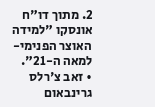2. מתוך דו"ח אונסקו "למידה האוצר הפנימי- למאה ה-21".
• זאב צ'רלס גרינבאום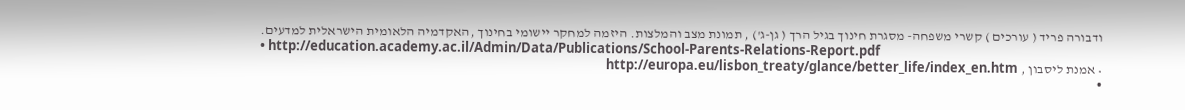ודבורה פריד ( עורכים ) קשרי משפחה- מסגרת חינוך בגיל הרך ( גן-ג') , תמונת מצב והמלצות. היזמה למחקר יישומי בחינוך ,האקדמיה הלאומית הישראלית למדעים.
• http://education.academy.ac.il/Admin/Data/Publications/School-Parents-Relations-Report.pdf
• אמנת ליסבון , http://europa.eu/lisbon_treaty/glance/better_life/index_en.htm
•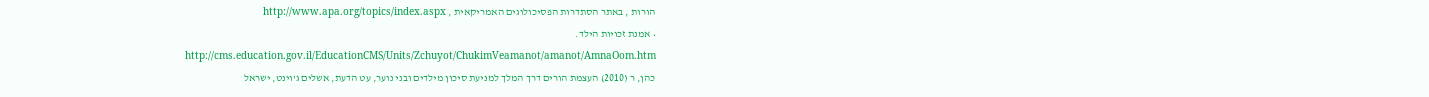הורות , באתר הסתדרות הפסיכולוגים האמריקאית , http://www.apa.org/topics/index.aspx
• אמנת זכויות הילד.
http://cms.education.gov.il/EducationCMS/Units/Zchuyot/ChukimVeamanot/amanot/AmnaOom.htm
כהן, ר (2010) העצמת הורים דרך המלך למניעת סיכון מילדים ובני נוער, עט הדעת, אשלים ג'וינט, ישראל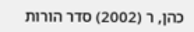כהן, ר (2002) סדר הורות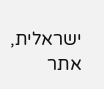ישראלית, אתר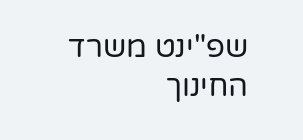שפ"ינט משרד החינוך